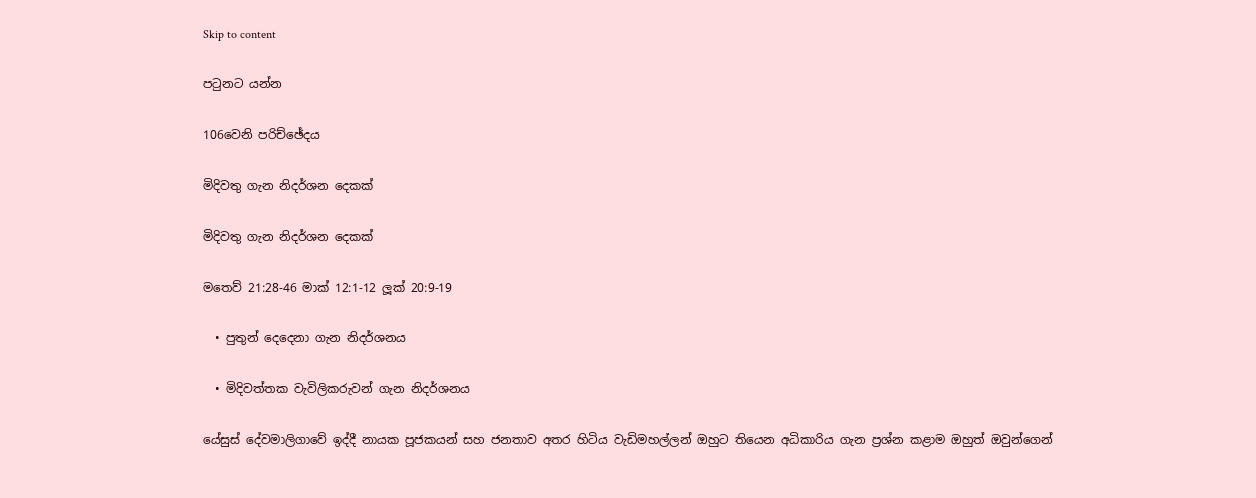Skip to content

පටුනට යන්න

106වෙනි පරිච්ඡේදය

මිදිවතු ගැන නිදර්ශන දෙකක්

මිදිවතු ගැන නිදර්ශන දෙකක්

මතෙව් 21:28-46 මාක් 12:1-12 ලූක් 20:9-19

  • පුතුන් දෙදෙනා ගැන නිදර්ශනය

  • මිදිවත්තක වැවිලිකරුවන් ගැන නිදර්ශනය

යේසුස් දේවමාලිගාවේ ඉද්දී නායක පූජකයන් සහ ජනතාව අතර හිටිය වැඩිමහල්ලන් ඔහුට තියෙන අධිකාරිය ගැන ප්‍රශ්න කළාම ඔහුත් ඔවුන්ගෙන්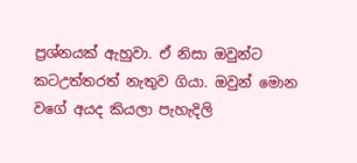ප්‍රශ්නයක් ඇහුවා. ඒ නිසා ඔවුන්ට කටඋත්තරත් නැතුව ගියා. ඔවුන් මොන වගේ අයද කියලා පැහැදිලි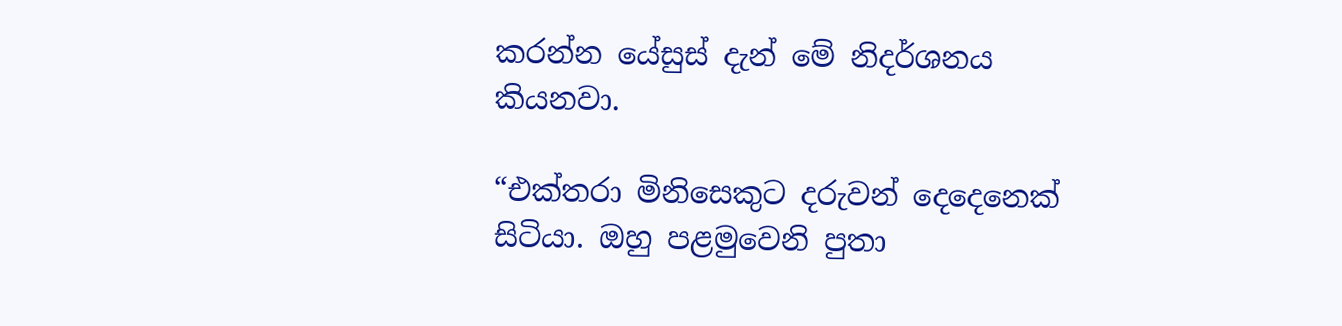කරන්න යේසුස් දැන් මේ නිදර්ශනය කියනවා.

“එක්තරා මිනිසෙකුට දරුවන් දෙදෙනෙක් සිටියා. ඔහු පළමුවෙනි පුතා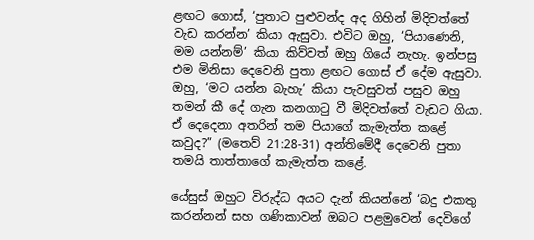ළඟට ගොස්, ‘පුතාට පුළුවන්ද අද ගිහින් මිදිවත්තේ වැඩ කරන්න’ කියා ඇසුවා. එවිට ඔහු, ‘පියාණෙනි, මම යන්නම්’ කියා කිව්වත් ඔහු ගියේ නැහැ. ඉන්පසු එම මිනිසා දෙවෙනි පුතා ළඟට ගොස් ඒ දේම ඇසුවා. ඔහු, ‘මට යන්න බැහැ’ කියා පැවසුවත් පසුව ඔහු තමන් කී දේ ගැන කනගාටු වී මිදිවත්තේ වැඩට ගියා. ඒ දෙදෙනා අතරින් තම පියාගේ කැමැත්ත කළේ කවුද?” (මතෙව් 21:28-31) අන්තිමේදී දෙවෙනි පුතා තමයි තාත්තාගේ කැමැත්ත කළේ.

යේසුස් ඔහුට විරුද්ධ අයට දැන් කියන්නේ ‘බදු එකතු කරන්නන් සහ ගණිකාවන් ඔබට පළමුවෙන් දෙවිගේ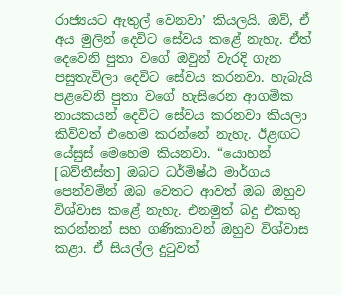රාජ්‍යයට ඇතුල් වෙනවා’ කියලයි. ඔව්, ඒ අය මුලින් දෙවිට සේවය කළේ නැහැ. ඒත් දෙවෙනි පුතා වගේ ඔවුන් වැරදි ගැන පසුතැවිලා දෙවිට සේවය කරනවා. හැබැයි පළවෙනි පුතා වගේ හැසිරෙන ආගමික නායකයන් දෙවිට සේවය කරනවා කියලා කිව්වත් එහෙම කරන්නේ නැහැ. ඊළඟට යේසුස් මෙහෙම කියනවා. “යොහන් [බව්තීස්ත] ඔබට ධර්මිෂ්ඨ මාර්ගය පෙන්වමින් ඔබ වෙතට ආවත් ඔබ ඔහුව විශ්වාස කළේ නැහැ. එනමුත් බදු එකතු කරන්නන් සහ ගණිකාවන් ඔහුව විශ්වාස කළා. ඒ සියල්ල දුටුවත්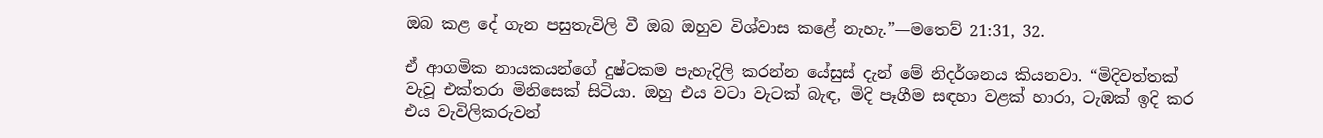ඔබ කළ දේ ගැන පසුතැවිලි වී ඔබ ඔහුව විශ්වාස කළේ නැහැ.”—මතෙව් 21:31, 32.

ඒ ආගමික නායකයන්ගේ දුෂ්ටකම පැහැදිලි කරන්න යේසුස් දැන් මේ නිදර්ශනය කියනවා. “මිදිවත්තක් වැවූ එක්තරා මිනිසෙක් සිටියා. ඔහු එය වටා වැටක් බැඳ, මිදි පෑගීම සඳහා වළක් හාරා, ටැඹක් ඉදි කර එය වැවිලිකරුවන්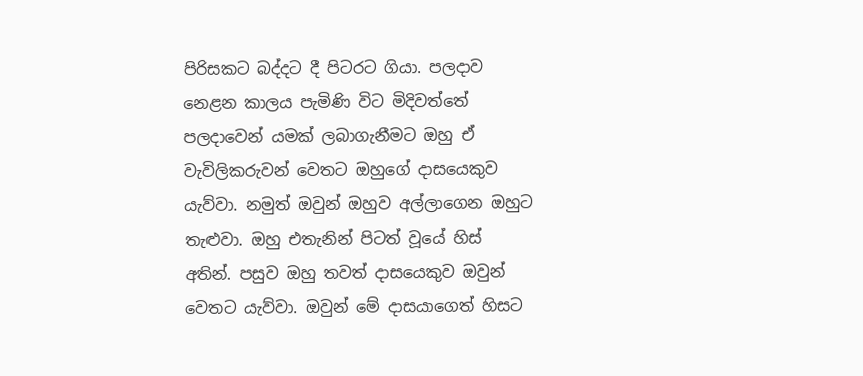පිරිසකට බද්දට දී පිටරට ගියා. පලදාව නෙළන කාලය පැමිණි විට මිදිවත්තේ පලදාවෙන් යමක් ලබාගැනීමට ඔහු ඒ වැවිලිකරුවන් වෙතට ඔහුගේ දාසයෙකුව යැව්වා. නමුත් ඔවුන් ඔහුව අල්ලාගෙන ඔහුට තැළුවා. ඔහු එතැනින් පිටත් වූයේ හිස් අතින්. පසුව ඔහු තවත් දාසයෙකුව ඔවුන් වෙතට යැව්වා. ඔවුන් මේ දාසයාගෙත් හිසට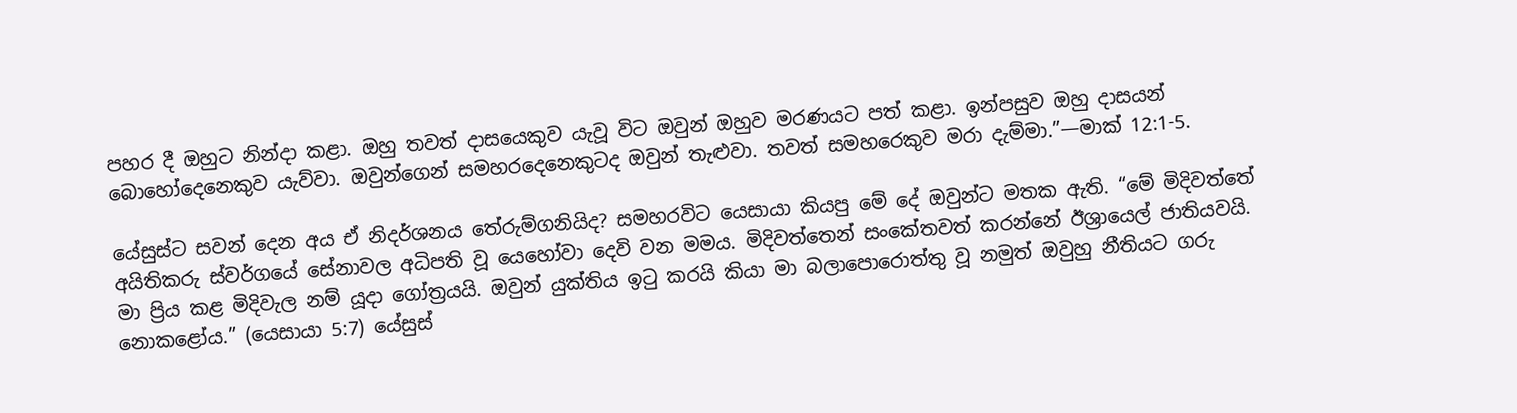පහර දී ඔහුට නින්දා කළා. ඔහු තවත් දාසයෙකුව යැවූ විට ඔවුන් ඔහුව මරණයට පත් කළා. ඉන්පසුව ඔහු දාසයන් බොහෝදෙනෙකුව යැව්වා. ඔවුන්ගෙන් සමහරදෙනෙකුටද ඔවුන් තැළුවා. තවත් සමහරෙකුව මරා දැම්මා.”—මාක් 12:1-5.

යේසුස්ට සවන් දෙන අය ඒ නිදර්ශනය තේරුම්ගනියිද? සමහරවිට යෙසායා කියපු මේ දේ ඔවුන්ට මතක ඇති. “මේ මිදිවත්තේ අයිතිකරු ස්වර්ගයේ සේනාවල අධිපති වූ යෙහෝවා දෙවි වන මමය. මිදිවත්තෙන් සංකේතවත් කරන්නේ ඊශ්‍රායෙල් ජාතියවයි. මා ප්‍රිය කළ මිදිවැල නම් යූදා ගෝත්‍රයයි. ඔවුන් යුක්තිය ඉටු කරයි කියා මා බලාපොරොත්තු වූ නමුත් ඔවුහු නීතියට ගරු නොකළෝය.” (යෙසායා 5:7) යේසුස්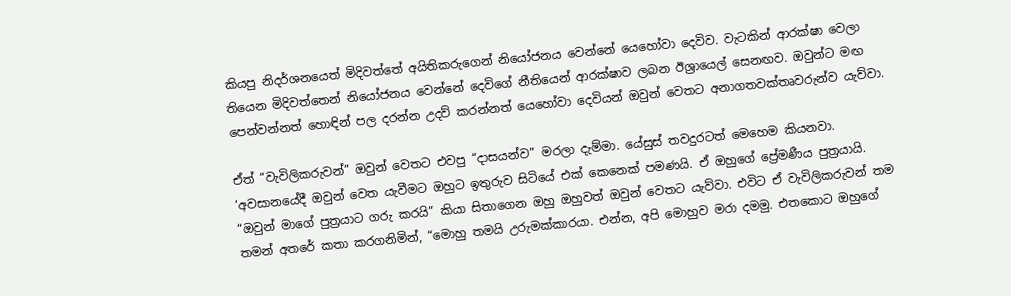කියපු නිදර්ශනයෙත් මිදිවත්තේ අයිතිකරුගෙන් නියෝජනය වෙන්නේ යෙහෝවා දෙවිව. වැටකින් ආරක්ෂා වෙලා තියෙන මිදිවත්තෙන් නියෝජනය වෙන්නේ දෙවිගේ නීතියෙන් ආරක්ෂාව ලබන ඊශ්‍රායෙල් සෙනඟව. ඔවුන්ට මඟ පෙන්වන්නත් හොඳින් පල දරන්න උදව් කරන්නත් යෙහෝවා දෙවියන් ඔවුන් වෙතට අනාගතවක්තෘවරුන්ව යැව්වා.

ඒත් “වැවිලිකරුවන්” ඔවුන් වෙතට එවපු “දාසයන්ව” මරලා දැම්මා. යේසුස් තවදුරටත් මෙහෙම කියනවා. ‘අවසානයේදී ඔවුන් වෙත යැවීමට ඔහුට ඉතුරුව සිටියේ එක් කෙනෙක් පමණයි. ඒ ඔහුගේ ප්‍රේමණීය පුත්‍රයායි. “ඔවුන් මාගේ පුත්‍රයාට ගරු කරයි” කියා සිතාගෙන ඔහු ඔහුවත් ඔවුන් වෙතට යැව්වා. එවිට ඒ වැවිලිකරුවන් තම තමන් අතරේ කතා කරගනිමින්, “මොහු තමයි උරුමක්කාරයා. එන්න, අපි මොහුව මරා දමමු. එතකොට ඔහුගේ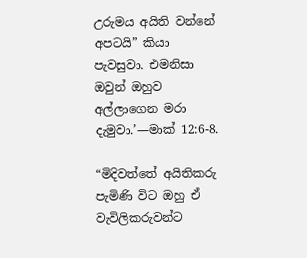උරුමය අයිති වන්නේ අපටයි” කියා පැවසුවා. එමනිසා ඔවුන් ඔහුව අල්ලාගෙන මරා දැමුවා.’—මාක් 12:6-8.

“මිදිවත්තේ අයිතිකරු පැමිණි විට ඔහු ඒ වැවිලිකරුවන්ට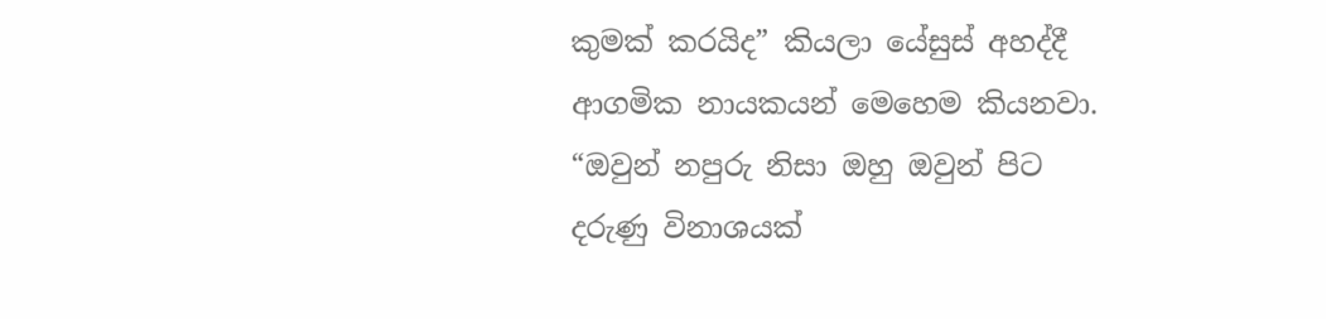කුමක් කරයිද” කියලා යේසුස් අහද්දී ආගමික නායකයන් මෙහෙම කියනවා. “ඔවුන් නපුරු නිසා ඔහු ඔවුන් පිට දරුණු විනාශයක්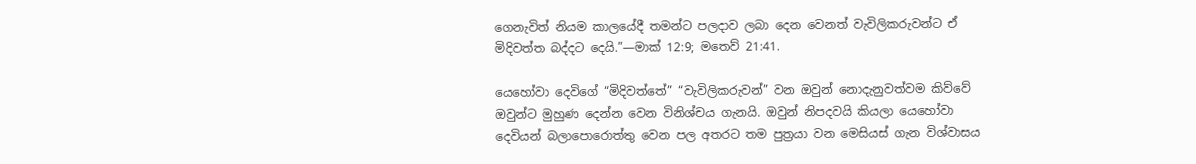ගෙනැවිත් නියම කාලයේදී තමන්ට පලදාව ලබා දෙන වෙනත් වැවිලිකරුවන්ට ඒ මිදිවත්ත බද්දට දෙයි.”—මාක් 12:9; මතෙව් 21:41.

යෙහෝවා දෙවිගේ “මිදිවත්තේ” “වැවිලිකරුවන්” වන ඔවුන් නොදැනුවත්වම කිව්වේ ඔවුන්ට මුහුණ දෙන්න වෙන විනිශ්චය ගැනයි. ඔවුන් නිපදවයි කියලා යෙහෝවා දෙවියන් බලාපොරොත්තු වෙන පල අතරට තම පුත්‍රයා වන මෙසියස් ගැන විශ්වාසය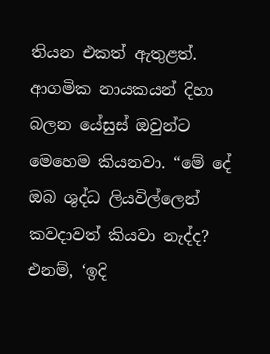තියන එකත් ඇතුළත්. ආගමික නායකයන් දිහා බලන යේසුස් ඔවුන්ට මෙහෙම කියනවා. “මේ දේ ඔබ ශුද්ධ ලියවිල්ලෙන් කවදාවත් කියවා නැද්ද? එනම්, ‘ඉදි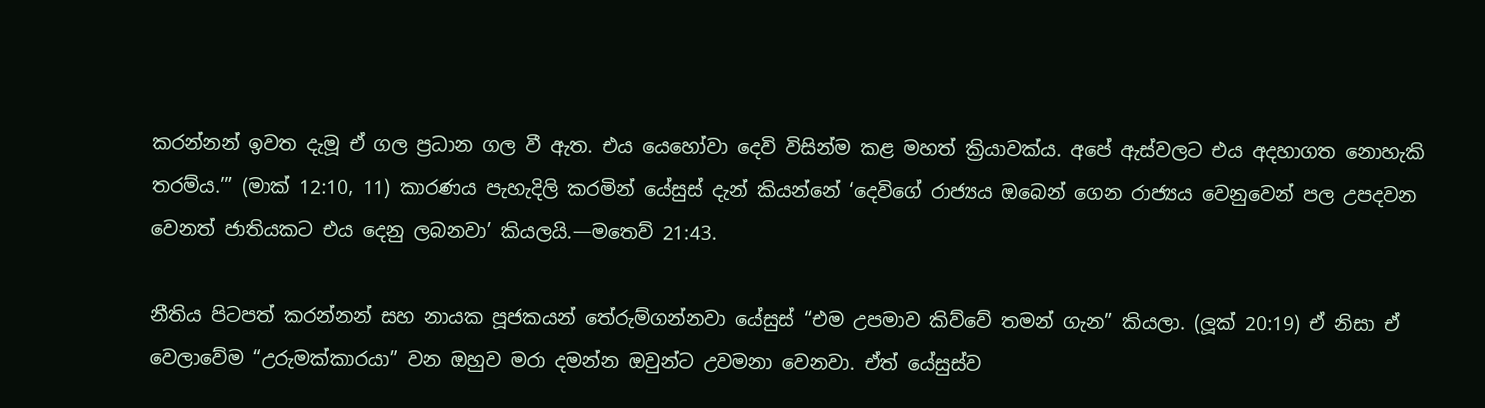කරන්නන් ඉවත දැමූ ඒ ගල ප්‍රධාන ගල වී ඇත. එය යෙහෝවා දෙවි විසින්ම කළ මහත් ක්‍රියාවක්ය. අපේ ඇස්වලට එය අදහාගත නොහැකි තරම්ය.’” (මාක් 12:10, 11) කාරණය පැහැදිලි කරමින් යේසුස් දැන් කියන්නේ ‘දෙවිගේ රාජ්‍යය ඔබෙන් ගෙන රාජ්‍යය වෙනුවෙන් පල උපදවන වෙනත් ජාතියකට එය දෙනු ලබනවා’ කියලයි.—මතෙව් 21:43.

නීතිය පිටපත් කරන්නන් සහ නායක පූජකයන් තේරුම්ගන්නවා යේසුස් “එම උපමාව කිව්වේ තමන් ගැන” කියලා. (ලූක් 20:19) ඒ නිසා ඒ වෙලාවේම “උරුමක්කාරයා” වන ඔහුව මරා දමන්න ඔවුන්ට උවමනා වෙනවා. ඒත් යේසුස්ව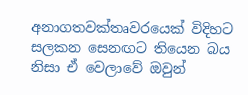අනාගතවක්තෘවරයෙක් විදිහට සලකන සෙනඟට තියෙන බය නිසා ඒ වෙලාවේ ඔවුන්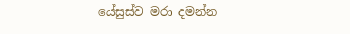යේසුස්ව මරා දමන්න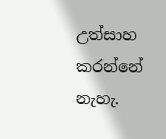උත්සාහ කරන්නේ නැහැ.